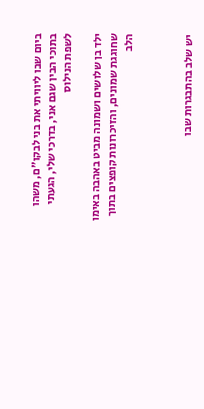ביום שבו ליוויתי את בני לבקו"ם, משהו בתוכי הבין שגם אני, בדרכי שלי, הגעתי לשפת הנילוס

ילד בן שלושים ושמונה מביט באהבה באימו שחוגגת שמונים, והזיכרונות קופצים בתוך הלב



יש שלב בהתבגרות שבו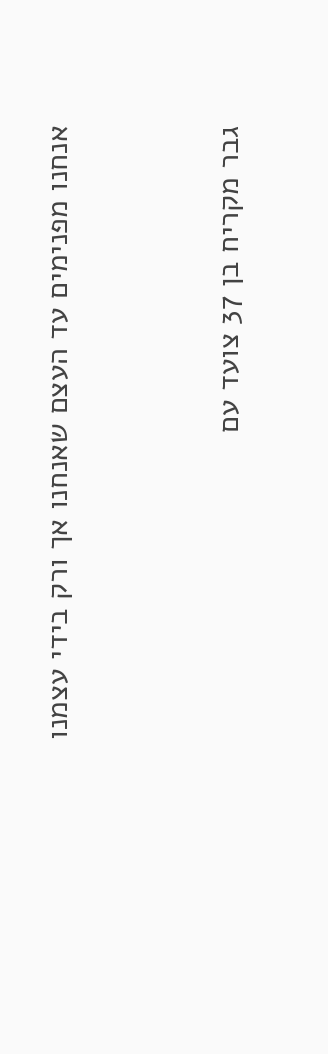אנחנו מפנימים עד העצם שאנחנו אך ורק בידי עצמנו


גבר מקריח בן 37 צועד עם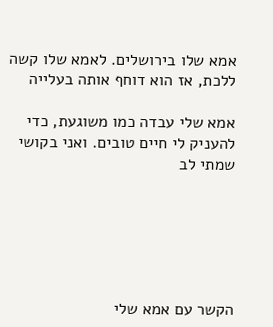אמא שלו בירושלים. לאמא שלו קשה ללכת, אז הוא דוחף אותה בעלייה

אמא שלי עבדה כמו משוגעת, כדי להעניק לי חיים טובים. ואני בקושי שמתי לב






הקשר עם אמא שלי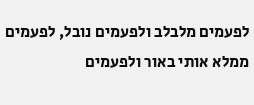לפעמים מלבלב ולפעמים נובל, לפעמים ממלא אותי באור ולפעמים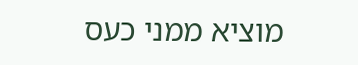מוציא ממני כעס